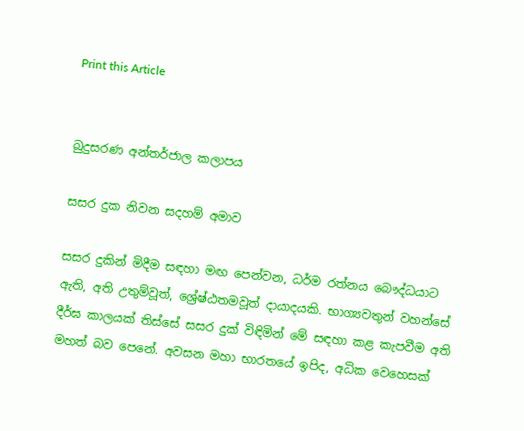Print this Article


බුදුසරණ අන්තර්ජාල කලාපය

සසර දුක නිවන සදහම් අමාව

සසර දුකින් මිදීම සඳහා මඟ පෙන්වන, ධර්ම රත්නය බෞද්ධයාට ඇති, අති උතුම්වූත්, ශ්‍රේෂ්ඨතමවූත් දායාදයකි. භාග්‍යවතුන් වහන්සේ දීර්ඝ කාලයක් තිස්සේ සසර දුක් විඳිමින් මේ සඳහා කළ කැපවීම අති මහත් බව පෙනේ. අවසන මහා භාරතයේ ඉපිද, අධික වෙහෙසක්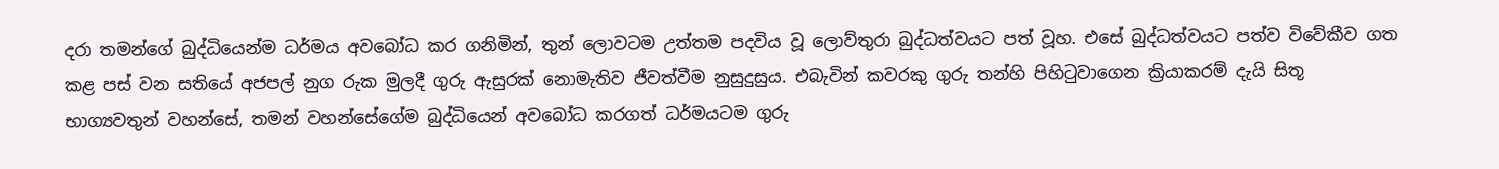දරා තමන්ගේ බුද්ධියෙන්ම ධර්මය අවබෝධ කර ගනිමින්, තුන් ලොවටම උත්තම පදවිය වූ ලොව්තුරා බුද්ධත්වයට පත් වූහ. එසේ බුද්ධත්වයට පත්ව විවේකීව ගත කළ පස් වන සතියේ අජපල් නුග රුක මුලදී ගුරු ඇසුරක් නොමැතිව ජීවත්වීම නුසුදුසුය. එබැවින් කවරකු ගුරු තන්හි පිහිටුවාගෙන ක්‍රියාකරම් දැයි සිතූ භාග්‍යවතුන් වහන්සේ, තමන් වහන්සේගේම බුද්ධියෙන් අවබෝධ කරගත් ධර්මයටම ගුරු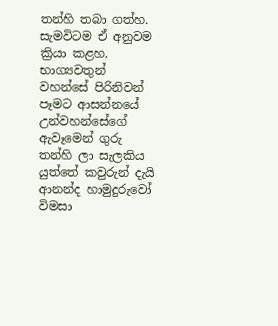තන්හි තබා ගත්හ. සැමවිටම ඒ අනුවම ක්‍රියා කළහ. භාග්‍යවතුන් වහන්සේ පිරිනිවන් පෑමට ආසන්නයේ උන්වහන්සේගේ ඇවෑමෙන් ගුරු තන්හි ලා සැලකිය යුත්තේ කවුරුන් දැයි ආනන්ද හාමුදුරුවෝ විමසා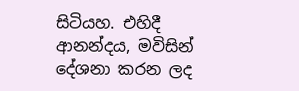සිටියහ. එහිදී ආනන්දය, මවිසින් දේශනා කරන ලද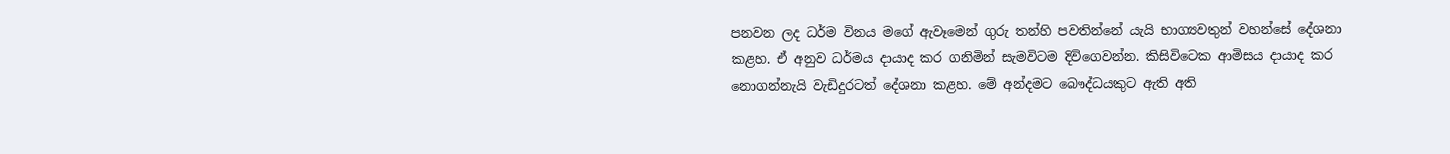පනවන ලද ධර්ම විනය මගේ ඇවෑමෙන් ගුරු තන්හි පවතින්නේ යැයි භාග්‍යවතුන් වහන්සේ දේශනා කළහ. ඒ අනුව ධර්මය දායාද කර ගනිමින් සැමවිටම දිවිගෙවන්න. කිසිවිටෙක ආමිසය දායාද කර නොගන්නැයි වැඩිදුරටත් දේශනා කළහ. මේ අන්දමට බෞද්ධයකුට ඇති අති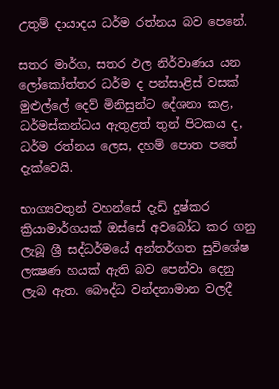උතුම් දායාදය ධර්ම රත්නය බව පෙනේ.

සතර මාර්ග, සතර ඵල නිර්වාණය යන ලෝකෝත්තර ධර්ම ද පන්සාළිස් වසක් මුළුල්ලේ දෙව් මිනිසුන්ට දේශනා කළ, ධර්මස්කන්ධය ඇතුළත් තුන් පිටකය ද, ධර්ම රත්නය ලෙස, දහම් පොත පතේ දැක්වෙයි.

භාග්‍යවතුන් වහන්සේ දැඩි දුෂ්කර ක්‍රියාමාර්ගයක් ඔස්සේ අවබෝධ කර ගනු ලැබූ ශ්‍රී සද්ධර්මයේ අන්තර්ගත සුවිශේෂ ලක්‍ෂණ හයක් ඇති බව පෙන්වා දෙනු ලැබ ඇත. බෞද්ධ වන්දනාමාන වලදී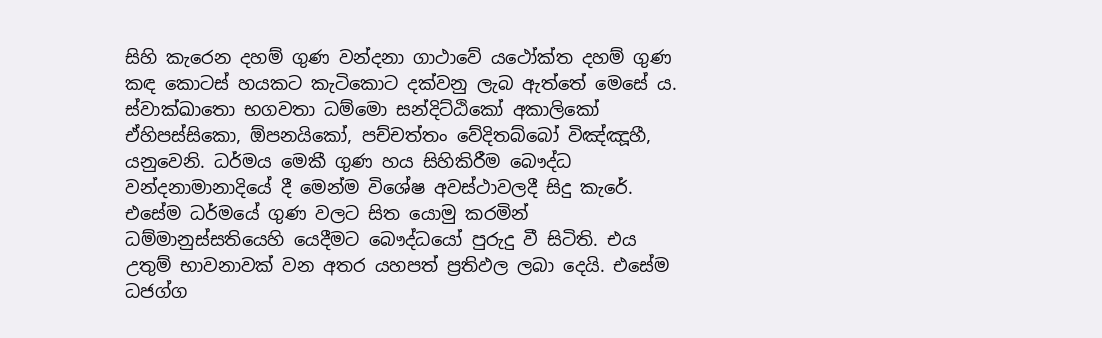සිහි කැරෙන දහම් ගුණ වන්දනා ගාථාවේ යථෝක්ත දහම් ගුණ කඳ කොටස් හයකට කැටිකොට දක්වනු ලැබ ඇත්තේ මෙසේ ය. ස්වාක්ඛාතො භගවතා ධම්මො සන්දිට්ඨිකෝ අකාලිකෝ ඒහිපස්සිකො, ඕපනයිකෝ, පච්චත්තං වේදිතබ්බෝ විඤ්ඤූහී, යනුවෙනි. ධර්මය මෙකී ගුණ හය සිහිකිරීම බෞද්ධ වන්දනාමානාදියේ දී මෙන්ම විශේෂ අවස්ථාවලදී සිදු කැරේ. එසේම ධර්මයේ ගුණ වලට සිත යොමු කරමින් ධම්මානුස්සතියෙහි යෙදීමට බෞද්ධයෝ පුරුදු වී සිටිති. එය උතුම් භාවනාවක් වන අතර යහපත් ප්‍රතිඵල ලබා දෙයි. එසේම ධජග්ග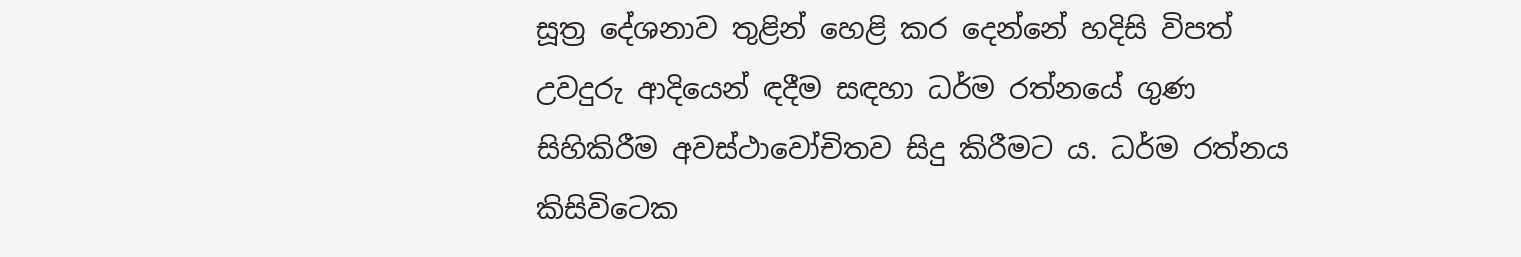සූත්‍ර දේශනාව තුළින් හෙළි කර දෙන්නේ හදිසි විපත් උවදුරු ආදියෙන් ඳදීම සඳහා ධර්ම රත්නයේ ගුණ සිහිකිරීම අවස්ථාවෝචිතව සිදු කිරීමට ය. ධර්ම රත්නය කිසිවිටෙක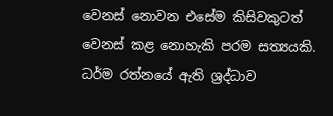වෙනස් නොවන එසේම කිසිවකුටත් වෙනස් කළ නොහැකි පරම සත්‍යයකි. ධර්ම රත්නයේ ඇති ශ්‍රද්ධාව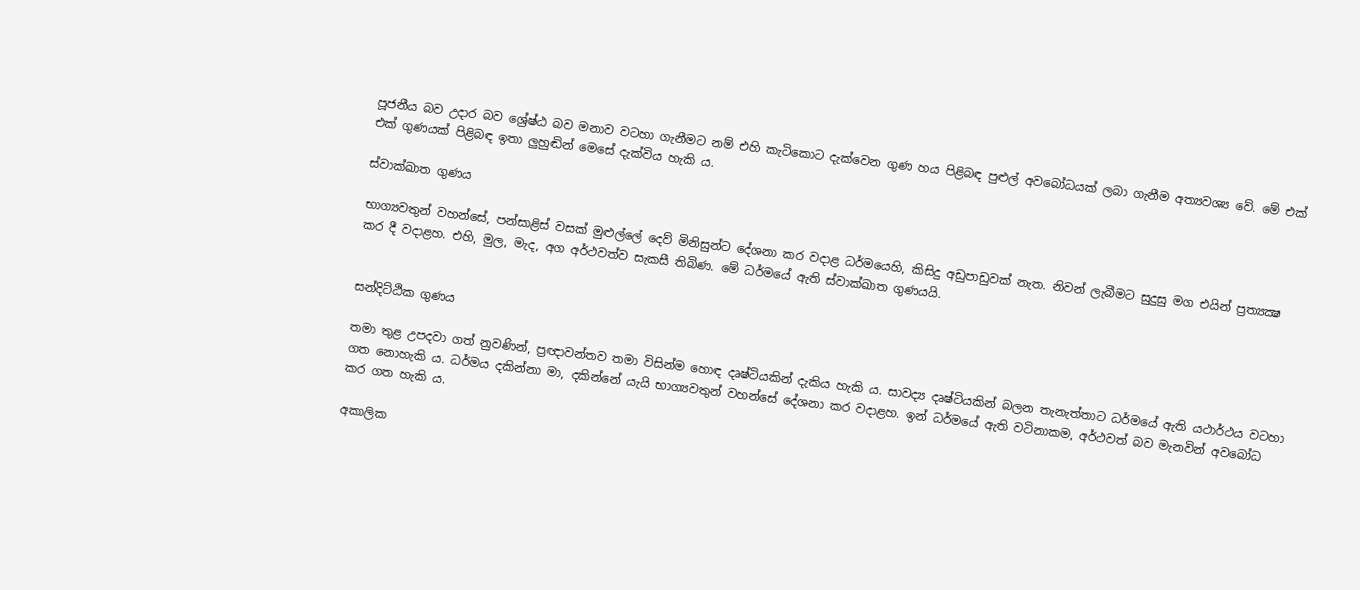පූජනීය බව උදාර බව ශ්‍රේෂ්ඨ බව මනාව වටහා ගැනීමට නම් එහි කැටිකොට දැක්වෙන ගුණ හය පිළිබඳ පුළුල් අවබෝධයක් ලබා ගැනීම අත්‍යවශ්‍ය වේ. මේ එක් එක් ගුණයක් පිළිබඳ ඉතා ලුහුඬින් මෙසේ දැක්විය හැකි ය.

ස්වාක්ඛාත ගුණය

භාග්‍යවතුන් වහන්සේ, පන්සාළිස් වසක් මුළුල්ලේ දෙව් මිනිසුන්ට දේශනා කර වදාළ ධර්මයෙහි, කිසිදු අඩුපාඩුවක් නැත. නිවන් ලැබීමට සුදුසු මග එයින් ප්‍රත්‍යක්‍ෂ කර දී වදාළහ. එහි, මුල, මැද, අග අර්ථවත්ව සැකසී තිබිණ. මේ ධර්මයේ ඇති ස්වාක්ඛාත ගුණයයි.


සන්දිට්ඨික ගුණය

තමා තුළ උපදවා ගත් නුවණින්, ප්‍රඥාවන්තව තමා විසින්ම හොඳ දෘෂ්ටියකින් දැකිය හැකි ය. සාවද්‍ය දෘෂ්ටියකින් බලන තැනැත්තාට ධර්මයේ ඇති යථාර්ථය වටහා ගත නොහැකි ය. ධර්මය දකින්නා මා, දකින්නේ යැයි භාග්‍යවතුන් වහන්සේ දේශනා කර වදාළහ. ඉන් ධර්මයේ ඇති වටිනාකම, අර්ථවත් බව මැනවින් අවබෝධ කර ගත හැකි ය.

අකාලික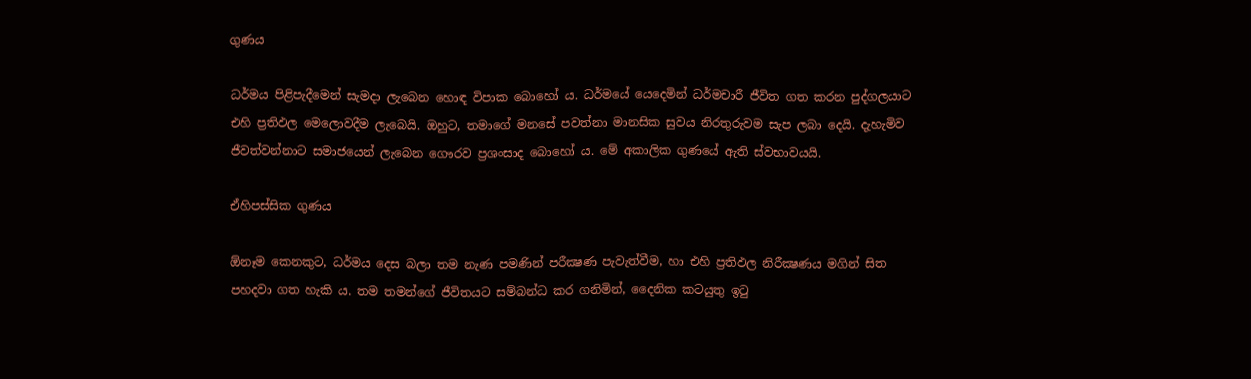ගුණය

ධර්මය පිළිපැදීමෙන් සැමදා ලැබෙන හොඳ විපාක බොහෝ ය. ධර්මයේ යෙදෙමින් ධර්මචාරී ජීවිත ගත කරන පුද්ගලයාට එහි ප්‍රතිඵල මෙලොවදීම ලැබෙයි. ඔහුට, තමාගේ මනසේ පවත්නා මානසික සුවය නිරතුරුවම සැප ලබා දෙයි. දැහැමිව ජීවත්වන්නාට සමාජයෙන් ලැබෙන ගෞරව ප්‍රශංසාද බොහෝ ය. මේ අකාලික ගුණයේ ඇති ස්වභාවයයි.

ඒහිපස්සික ගුණය

ඕනෑම කෙනකුට, ධර්මය දෙස බලා තම නැණ පමණින් පරීක්‍ෂණ පැවැත්වීම, හා එහි ප්‍රතිඵල නිරීක්‍ෂණය මගින් සිත පහදවා ගත හැකි ය. තම තමන්ගේ ජීවිතයට සම්බන්ධ කර ගනිමින්, දෛනික කටයුතු ඉටු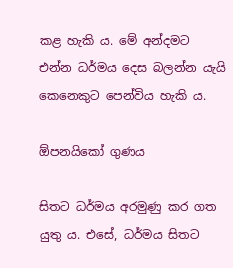කළ හැකි ය. මේ අන්දමට එන්න ධර්මය දෙස බලන්න යැයි කෙනෙකුට පෙන්විය හැකි ය.

ඕපනයිකෝ ගුණය

සිතට ධර්මය අරමුණු කර ගත යුතු ය. එසේ, ධර්මය සිතට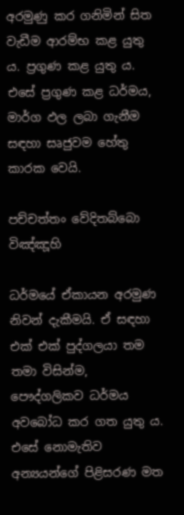අරමුණු කර ගනිමින් සිත වැඩීම ආරම්භ කළ යුතු ය. ප්‍රගුණ කළ යුතු ය. එසේ ප්‍රගුණ කළ ධර්මය, මාර්ග ඵල ලබා ගැනීම සඳහා සෘජුවම හේතු කාරක වෙයි.

පච්චත්තං වේදිතබ්බො විඤ්ඤූහි

ධර්මයේ ඒකායන අරමුණ නිවන් දැකීමයි. ඒ සඳහා එක් එක් පුද්ගලයා තම තමා විසින්ම, පෞද්ගලිකව ධර්මය අවබෝධ කර ගත යුතු ය. එසේ නොමැතිව අන්‍යයන්ගේ පිළිසරණ මත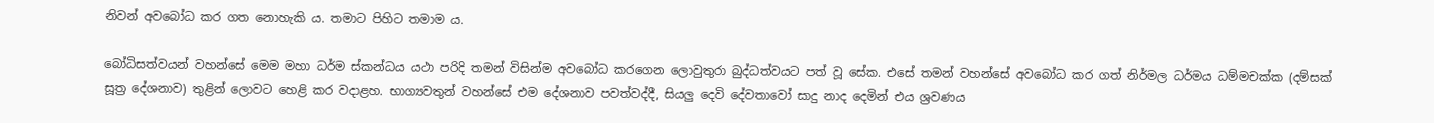නිවන් අවබෝධ කර ගත නොහැකි ය. තමාට පිහිට තමාම ය.

බෝධිසත්වයන් වහන්සේ මෙම මහා ධර්ම ස්කන්ධය යථා පරිදි තමන් විසින්ම අවබෝධ කරගෙන ලොවුතුරා බුද්ධත්වයට පත් වූ සේක. එසේ තමන් වහන්සේ අවබෝධ කර ගත් නිර්මල ධර්මය ධම්මචක්ක (දම්සක් සූත්‍ර දේශනාව) තුළින් ලොවට හෙළි කර වදාළහ. භාග්‍යවතුන් වහන්සේ එම දේශනාව පවත්වද්දී, සියලු දෙවි දේවතාවෝ සාදු නාද දෙමින් එය ශ්‍රවණය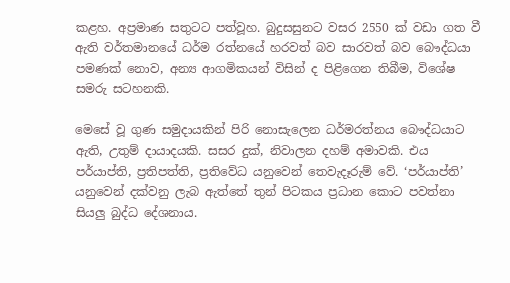කළහ. අප්‍රමාණ සතුටට පත්වූහ. බුදුසසුනට වසර 2550 ක් වඩා ගත වී ඇති වර්තමානයේ ධර්ම රත්නයේ හරවත් බව සාරවත් බව බෞද්ධයා පමණක් නොව, අන්‍ය ආගමිකයන් විසින් ද පිළිගෙන තිබීම, විශේෂ සමරු සටහනකි.

මෙසේ වූ ගුණ සමුදායකින් පිරි නොසැලෙන ධර්මරත්නය බෞද්ධයාට ඇති, උතුම් දායාදයකි. සසර දුක්, නිවාලන දහම් අමාවකි. එය පර්යාප්ති, ප්‍රතිපත්ති, ප්‍රතිවේධ යනුවෙන් තෙවැදෑරුම් වේ. ‘පර්යාප්ති’ යනුවෙන් දක්වනු ලැබ ඇත්තේ තුන් පිටකය ප්‍රධාන කොට පවත්නා සියලු බුද්ධ දේශනාය.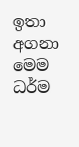ඉතා අගනා මෙම ධර්ම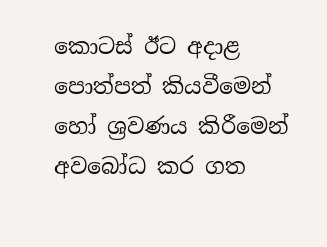කොටස් ඊට අදාළ පොත්පත් කියවීමෙන් හෝ ශ්‍රවණය කිරීමෙන් අවබෝධ කර ගත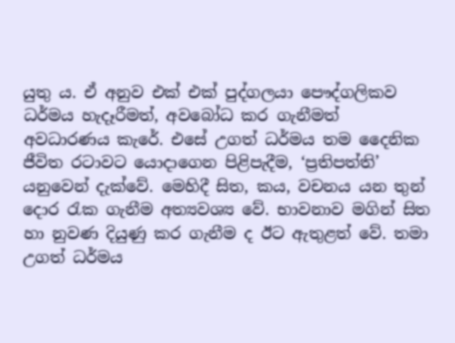යුතු ය. ඒ අනුව එක් එක් පුද්ගලයා පෞද්ගලිකව ධර්මය හැදෑරීමත්, අවබෝධ කර ගැනීමත් අවධාරණය කැරේ. එසේ උගත් ධර්මය තම දෛනික ජීවිත රටාවට යොදාගෙන පිළිපැදීම, ‘ප්‍රතිපත්ති’ යනුවෙන් දැක්වේ. මෙහිදී සිත, කය, වචනය යන තුන් දොර රැක ගැනීම අත්‍යවශ්‍ය වේ. භාවනාව මගින් සිත හා නුවණ දියුණු කර ගැනීම ද ඊට ඇතුළත් වේ. තමා උගත් ධර්මය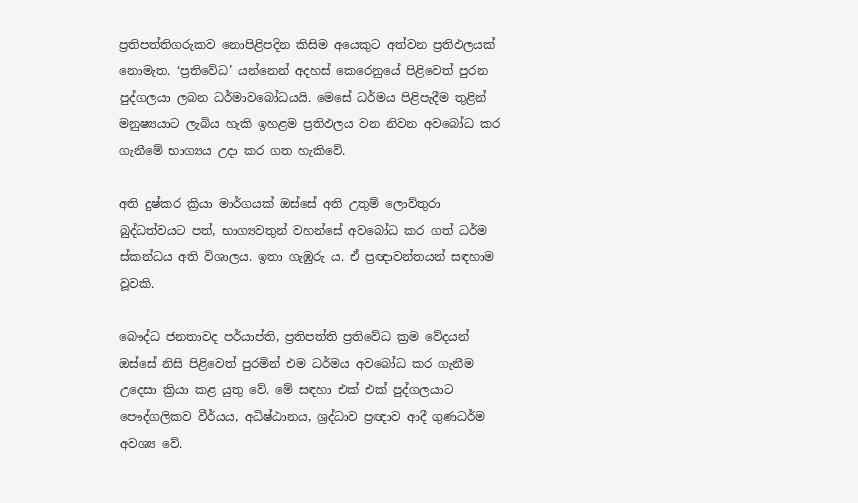ප්‍රතිපත්තිගරුකව නොපිළිපදින කිසිම අයෙකුට අත්වන ප්‍රතිඵලයක් නොමැත. ‘ප්‍රතිවේධ’ යන්නෙන් අදහස් කෙරෙනුයේ පිළිවෙත් පුරන පුද්ගලයා ලබන ධර්මාවබෝධයයි. මෙසේ ධර්මය පිළිපැදීම තුළින් මනුෂ්‍යයාට ලැබිය හැකි ඉහළම ප්‍රතිඵලය වන නිවන අවබෝධ කර ගැනීමේ භාග්‍යය උදා කර ගත හැකිවේ.

අති දුෂ්කර ක්‍රියා මාර්ගයක් ඔස්සේ අති උතුම් ලොව්තුරා බුද්ධත්වයට පත්, භාග්‍යවතුන් වහන්සේ අවබෝධ කර ගත් ධර්ම ස්කන්ධය අති විශාලය. ඉතා ගැඹුරු ය. ඒ ප්‍රඥාවන්තයන් සඳහාම වූවකි.

බෞද්ධ ජනතාවද පර්යාප්ති, ප්‍රතිපත්ති ප්‍රතිවේධ ක්‍රම වේදයන් ඔස්සේ නිසි පිළිවෙත් පුරමින් එම ධර්මය අවබෝධ කර ගැනීම උදෙසා ක්‍රියා කළ යුතු වේ. මේ සඳහා එක් එක් පුද්ගලයාට පෞද්ගලිකව වීර්යය, අධිෂ්ඨානය, ශ්‍රද්ධාව ප්‍රඥාව ආදී ගුණධර්ම අවශ්‍ය වේ.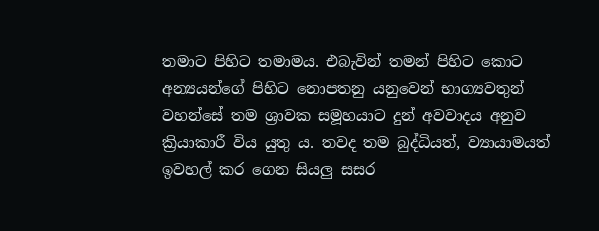තමාට පිහිට තමාමය. එබැවින් තමන් පිහිට කොට අන්‍යයන්ගේ පිහිට නොපතනු යනුවෙන් භාග්‍යවතුන් වහන්සේ තම ශ්‍රාවක සමූහයාට දුන් අවවාදය අනුව ක්‍රියාකාරී විය යුතු ය. තවද තම බුද්ධියත්, ව්‍යායාමයත් ඉවහල් කර ගෙන සියලු සසර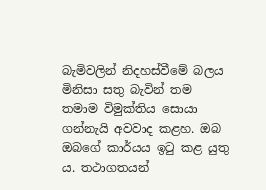බැමිවලින් නිදහස්වීමේ බලය මිනිසා සතු බැවින් තම තමාම විමුක්තිය සොයා ගන්නැයි අවවාද කළහ. ඔබ ඔබගේ කාර්යය ඉටු කළ යුතු ය. තථාගතයන්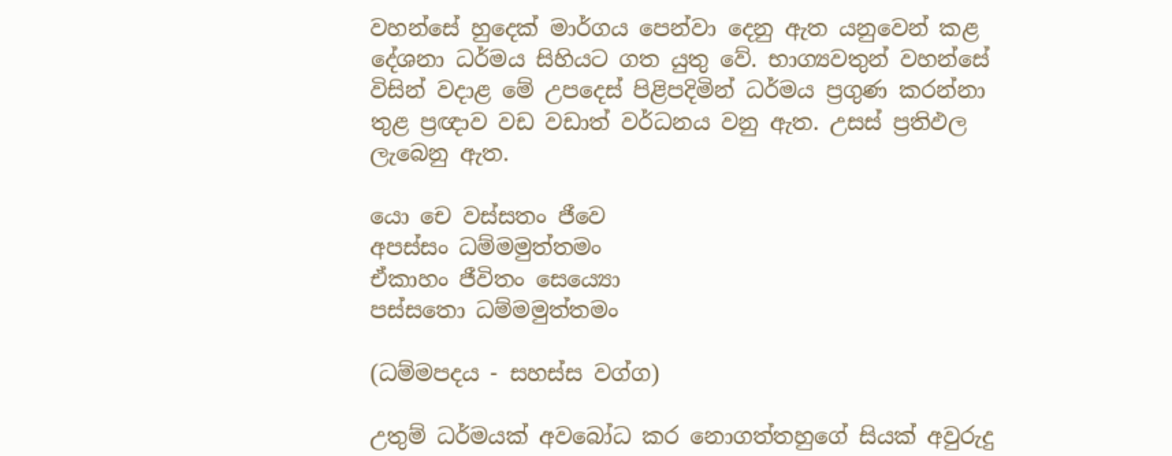වහන්සේ හුදෙක් මාර්ගය පෙන්වා දෙනු ඇත යනුවෙන් කළ දේශනා ධර්මය සිහියට ගත යුතු වේ. භාග්‍යවතුන් වහන්සේ විසින් වදාළ මේ උපදෙස් පිළිපදිමින් ධර්මය ප්‍රගුණ කරන්නා තුළ ප්‍රඥාව වඩ වඩාත් වර්ධනය වනු ඇත. උසස් ප්‍රතිඵල ලැබෙනු ඇත.

යො චෙ වස්සතං ජීවෙ
අපස්සං ධම්මමුත්තමං
ඒකාහං ජීවිතං සෙය්‍යො
පස්සතො ධම්මමුත්තමං

(ධම්මපදය - සහස්ස වග්ග)

උතුම් ධර්මයක් අවබෝධ කර නොගත්තහුගේ සියක් අවුරුදු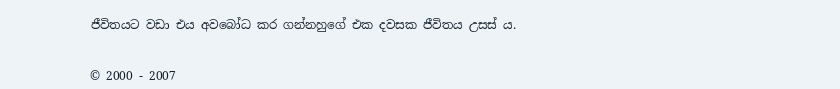ජීවිතයට වඩා එය අවබෝධ කර ගන්නහුගේ එක දවසක ජීවිතය උසස් ය.


© 2000 - 2007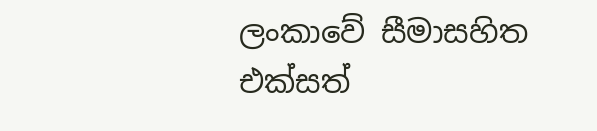ලංකාවේ සීමාසහිත එක්සත්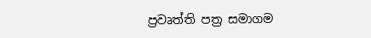ප්‍රවෘත්ති පත්‍ර සමාගම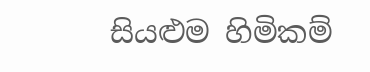සියළුම හිමිකම්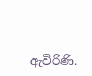ඇවිරිණි.